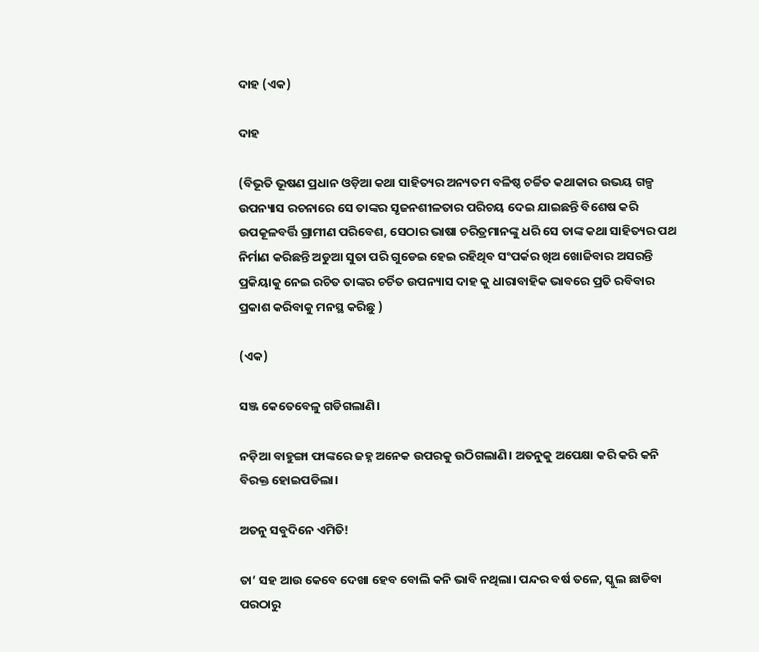ଦାହ (ଏକ)

ଦାହ

(ବିଭୂତି ଭୂଷଣ ପ୍ରଧାନ ଓଡ଼ିଆ କଥା ସାହିତ୍ୟର ଅନ୍ୟତମ ବଳିଷ୍ଠ ଚର୍ଚ୍ଚିତ କଥାକାର ଉଭୟ ଗଳ୍ପ ଉପନ୍ୟାସ ରଚନାରେ ସେ ତାଙ୍କର ସୃଜନଶୀଳତାର ପରିଚୟ ଦେଇ ଯାଇଛନ୍ତି ବିଶେଷ କରି ଉପକୂଳବର୍ତ୍ତି ଗ୍ରାମୀଣ ପରିବେଶ, ସେଠାର ଭାଷା ଚରିତ୍ରମାନଙ୍କୁ ଧରି ସେ ତାଙ୍କ କଥା ସାହିତ୍ୟର ପଥ ନିର୍ମାଣ କରିଛନ୍ତି ଅଡୁଆ ସୁତା ପରି ଗୁଡେଇ ହେଇ ରହିଥିବ ସଂପର୍କର ଖିଅ ଖୋଜିବାର ଅସରନ୍ତି ପ୍ରକିୟାକୁ ନେଇ ରଚିତ ତାଙ୍କର ଚର୍ଚିତ ଉପନ୍ୟାସ ଦାହ କୁ ଧାରାବାହିକ ଭାବରେ ପ୍ରତି ରବିବାର ପ୍ରକାଶ କରିବାକୁ ମନସ୍ଥ କରିଛୁ )

(ଏକ)

ସଞ୍ଜ କେତେବେଳୁ ଗଡିଗଲାଣି।

ନଡ଼ିଆ ବାହୁଙ୍ଗା ଫାଙ୍କରେ ଜହ୍ନ ଅନେକ ଉପରକୁ ଉଠିଗଲାଣି। ଅତନୁକୁ ଅପେକ୍ଷା କରି କରି କନି ବିରକ୍ତ ହୋଇପଡିଲା।

ଅତନୁ ସବୁଦିନେ ଏମିତି!

ତା’ ସହ ଆଉ କେବେ ଦେଖା ହେବ ବୋଲି କନି ଭାବି ନଥିଲା। ପନ୍ଦର ବର୍ଷ ତଳେ, ସ୍କୁଲ ଛାଡିବା ପରଠାରୁ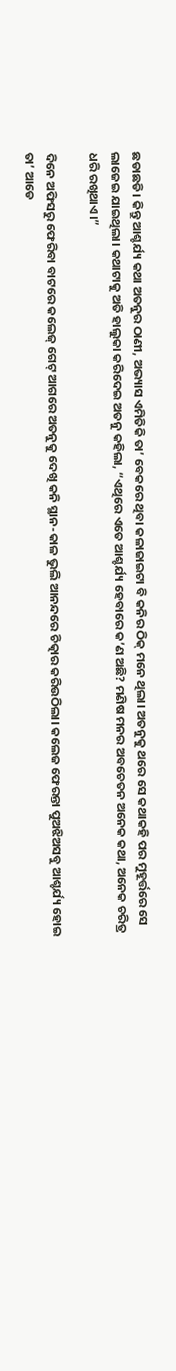ଛଡାଛଡି। କିନ୍ତୁ ଆଶ୍ଚର୍ଯ୍ୟ କଥା ଅତନୁର ଠାଣୀ, ଅଭ୍ୟାସ ଏମିତିକି ତା’ ବେକରେ ଥିବା କଳାଜାଇଟା ବି କନିର ଠିକ୍ ମନେ ଥିଲା। ଅତନୁକୁ ଥରେ ସେ କଥାକହି ପର ମୁହୂର୍ତ୍ତରେ ସେ ଲାଜେଇ ଯାଇଥିଲା। କଥାଟାକୁ ଅତି ହାଲୁକା କରିଦେଇ ଅତନୁ କହିଲା, “ଏଥିରେ ଏତେ ଆଶ୍ଚର୍ଯ୍ୟ ହେବାରେ କ’ଣ ଅଛି? ମଣିଷ ମନର ଅବଚେତନ ଅନେକ କଥା, ଅନେକ ଚରିତ୍ର ଧରି ରଖିଥାଏ।”

ଦିନେ ଅଫିସରୁ ଫେରିବା ବାଟରେ କଲେଜ୍ ଗେଟ୍ ଆଗରେ ଅତନୁକୁ ଦେଖି କନି ସ୍ଥାନ-କାଳ ଭୁଲି ଆନନ୍ଦରେ ଚିତ୍କାର କରିଉଠିଲା। କଲେଜ ଫେରନ୍ତା ପୁଅଝିଅସବୁ ଆଶ୍ଚର୍ଯ୍ୟ ହୋଇ ତା’ ଆଡେ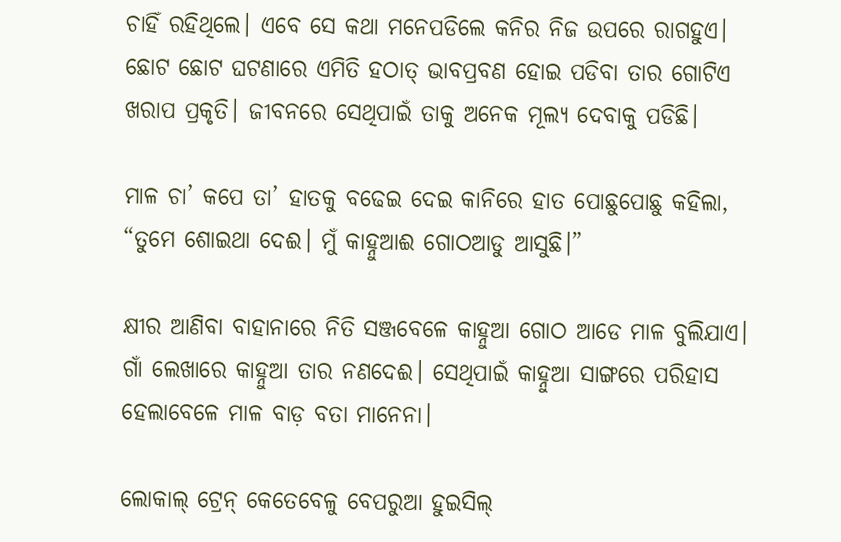ଚାହିଁ ରହିଥିଲେ। ଏବେ ସେ କଥା ମନେପଡିଲେ କନିର ନିଜ ଉପରେ ରାଗହୁଏ। ଛୋଟ ଛୋଟ ଘଟଣାରେ ଏମିତି ହଠାତ୍ ଭାବପ୍ରବଣ ହୋଇ ପଡିବା ତାର ଗୋଟିଏ ଖରାପ ପ୍ରକୃତି। ଜୀବନରେ ସେଥିପାଇଁ ତାକୁ ଅନେକ ମୂଲ୍ୟ ଦେବାକୁ ପଡିଛି।

ମାଳ ଚା’ କପେ ତା’ ହାତକୁ ବଢେଇ ଦେଇ କାନିରେ ହାତ ପୋଛୁପୋଛୁ କହିଲା, “ତୁମେ ଶୋଇଥା ଦେଈ। ମୁଁ କାହ୍ନୁଆଈ ଗୋଠଆଡୁ ଆସୁଛି।”

କ୍ଷୀର ଆଣିବା ବାହାନାରେ ନିତି ସଞ୍ଜବେଳେ କାହ୍ନୁଆ ଗୋଠ ଆଡେ ମାଳ ବୁଲିଯାଏ। ଗାଁ ଲେଖାରେ କାହ୍ନୁଆ ତାର ନଣଦେଈ। ସେଥିପାଇଁ କାହ୍ନୁଆ ସାଙ୍ଗରେ ପରିହାସ ହେଲାବେଳେ ମାଳ ବାଡ଼ ବତା ମାନେନା।

ଲୋକାଲ୍ ଟ୍ରେନ୍ କେତେବେଳୁ ବେପରୁଆ ହୁଇସିଲ୍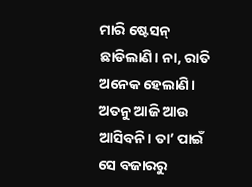ମାରି ଷ୍ଟେସନ୍ ଛାଡିଲାଣି। ନା, ରାତି ଅନେକ ହେଲାଣି। ଅତନୁ ଆଜି ଆଉ ଆସିବନି। ତା’ ପାଇଁ ସେ ବଜାରରୁ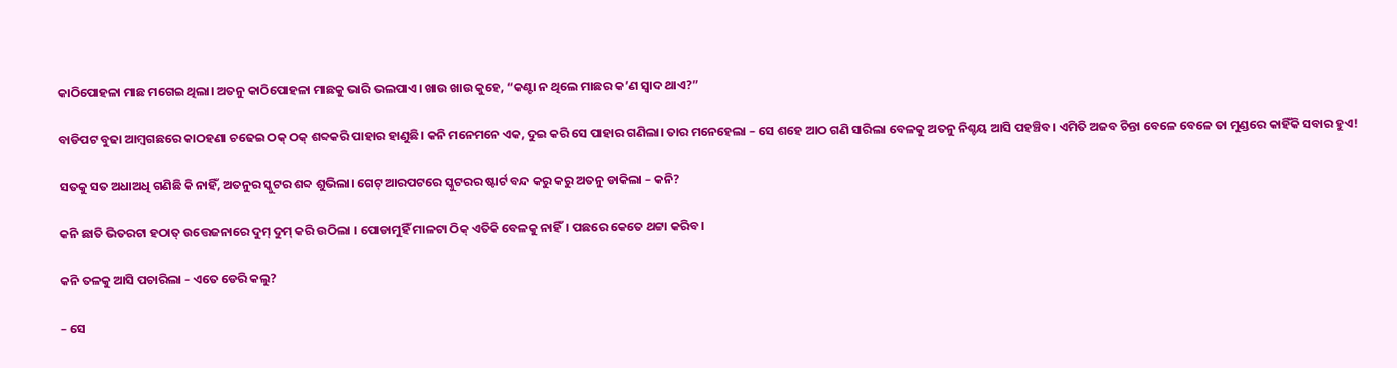କାଠିପୋହଳା ମାଛ ମଗେଇ ଥିଲା। ଅତନୁ କାଠିପୋହଳା ମାଛକୁ ଭାରି ଭଲପାଏ। ଖାଉ ଖାଉ କୁହେ, “କଣ୍ଟା ନ ଥିଲେ ମାଛର କ’ଣ ସ୍ବାଦ ଥାଏ?”

ବାଡିପଟ ବୁଢା ଆମ୍ବଗଛରେ କାଠହଣା ଚଢେଇ ଠକ୍ ଠକ୍ ଶବ୍ଦକରି ପାହାର ହାଣୁଛି। କନି ମନେମନେ ଏକ, ଦୁଇ କରି ସେ ପାହାର ଗଣିଲା। ତାର ମନେହେଲା – ସେ ଶହେ ଆଠ ଗଣି ସାରିଲା ବେଳକୁ ଅତନୁ ନିଶ୍ଚୟ ଆସି ପହଞ୍ଚିବ। ଏମିତି ଅଜବ ଚିନ୍ତା ବେଳେ ବେଳେ ତା ମୁଣ୍ଡରେ କାହିଁକି ସବାର ହୁଏ!

ସତକୁ ସତ ଅଧାଅଧି ଗଣିଛି କି ନାହିଁ, ଅତନୁର ସ୍କୁଟର ଶବ୍ଦ ଶୁଭିଲା। ଗେଟ୍ ଆରପଟରେ ସ୍କୁଟରର ଷ୍ଟାର୍ଟ ବନ୍ଦ କରୁ କରୁ ଅତନୁ ଡାକିଲା – କନି?

କନି ଛାତି ଭିତରଟା ହଠାତ୍ ଉତ୍ତେଜନାରେ ଦୁମ୍ ଦୁମ୍ କରି ଉଠିଲା । ପୋଡାମୁହିଁ ମାଳଟା ଠିକ୍ ଏତିକି ବେଳକୁ ନାହିଁ। ପଛରେ କେତେ ଥଟ୍ଟା କରିବ।

କନି ତଳକୁ ଆସି ପଚାରିଲା – ଏତେ ଡେରି କଲୁ?

– ସେ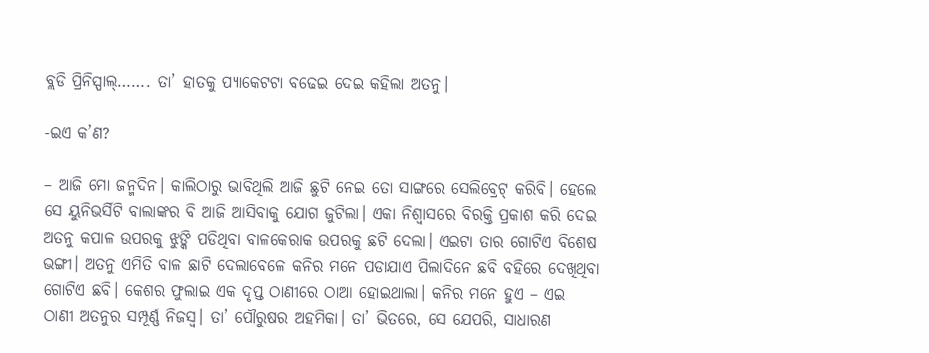ବ୍ଲଡି ପ୍ରିନିସ୍ପାଲ୍……. ତା’ ହାତକୁ ପ୍ୟାକେଟଟା ବଢେଇ ଦେଇ କହିଲା ଅତନୁ।

-ଇଏ କ’ଣ?

– ଆଜି ମୋ ଜନ୍ମଦିନ। କାଲିଠାରୁ ଭାବିଥିଲି ଆଜି ଛୁଟି ନେଇ ତୋ ସାଙ୍ଗରେ ସେଲିବ୍ରେଟ୍ କରିବି। ହେଲେ ସେ ୟୁନିଭର୍ସିଟି ବାଲାଙ୍କର ବି ଆଜି ଆସିବାକୁ ଯୋଗ ଜୁଟିଲା। ଏକା ନିଶ୍ବାସରେ ବିରକ୍ତି ପ୍ରକାଶ କରି ଦେଇ ଅତନୁ କପାଳ ଉପରକୁ ଝୁଙ୍କି ପଡିଥିବା ବାଳକେରାକ ଉପରକୁ ଛଟି ଦେଲା। ଏଇଟା ତାର ଗୋଟିଏ ବିଶେଷ ଭଙ୍ଗୀ। ଅତନୁ ଏମିତି ବାଳ ଛାଟି ଦେଲାବେଳେ କନିର ମନେ ପଡାଯାଏ ପିଲାଦିନେ ଛବି ବହିରେ ଦେଖିଥିବା ଗୋଟିଏ ଛବି। କେଶର ଫୁଲାଇ ଏକ ଦୃପ୍ତ ଠାଣୀରେ ଠାଆ ହୋଇଥାଲା। କନିର ମନେ ହୁଏ – ଏଇ ଠାଣୀ ଅତନୁର ସମ୍ପୂର୍ଣ୍ଣ ନିଜସ୍ୱ। ତା’ ପୌରୁଷର ଅହମିକା। ତା’ ଭିତରେ, ସେ ଯେପରି, ସାଧାରଣ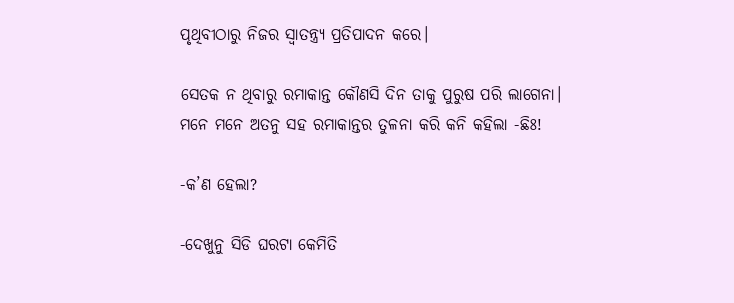ପୃଥିବୀଠାରୁ ନିଜର ସ୍ବାତନ୍ତ୍ର୍ୟ ପ୍ରତିପାଦନ କରେ।

ସେତକ ନ ଥିବାରୁ ରମାକାନ୍ତ କୌଣସି ଦିନ ତାକୁ ପୁରୁଷ ପରି ଲାଗେନା। ମନେ ମନେ ଅତନୁ ସହ ରମାକାନ୍ତର ତୁଳନା କରି କନି କହିଲା -ଛିଃ!

-କ’ଣ ହେଲା?

-ଦେଖୁନୁ ସିଡି ଘରଟା କେମିତି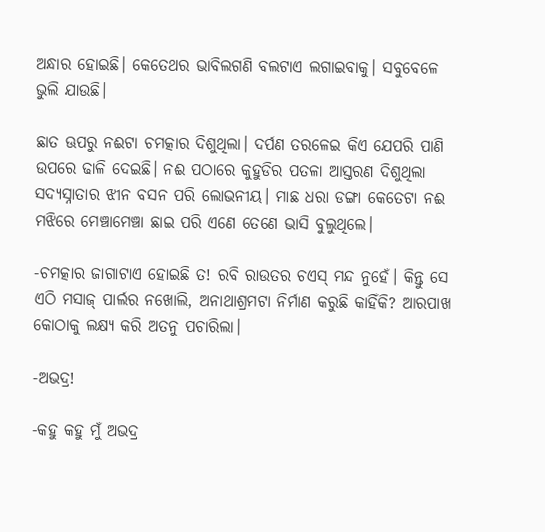ଅନ୍ଧାର ହୋଇଛି। କେତେଥର ଭାବିଲଗଣି ବଲଟାଏ ଲଗାଇବାକୁ। ସବୁବେଳେ ଭୁଲି ଯାଉଛି।

ଛାତ ଊପରୁ ନଈଟା ଚମତ୍କାର ଦିଶୁଥିଲା। ଦର୍ପଣ ତରଳେଇ କିଏ ଯେପରି ପାଣି ଉପରେ ଢାଳି ଦେଇଛି। ନଈ ପଠାରେ କୁହୁଡିର ପତଳା ଆସ୍ତରଣ ଦିଶୁଥିଲା ସଦ୍ୟସ୍ନାତାର ଝୀନ ବସନ ପରି ଲୋଭନୀୟ। ମାଛ ଧରା ଡଙ୍ଗା କେତେଟା ନଈ ମଝିରେ ମେଞ୍ଚାମେଞ୍ଚା ଛାଇ ପରି ଏଣେ ତେଣେ ଭାସି ବୁଲୁଥିଲେ।

-ଚମତ୍କାର ଜାଗାଟାଏ ହୋଇଛି ତ! ରବି ରାଉତର ଚଏସ୍ ମନ୍ଦ ନୁହେଁ। କିନ୍ତୁ ସେ ଏଠି ମସାଜ୍ ପାର୍ଲର ନଖୋଲି, ଅନାଥାଶ୍ରମଟା ନିର୍ମାଣ କରୁଛି କାହିଁକି? ଆରପାଖ କୋଠାକୁ ଲକ୍ଷ୍ୟ କରି ଅତନୁ ପଚାରିଲା।

-ଅଭଦ୍ର!

-କହୁ କହୁ ମୁଁ ଅଭଦ୍ର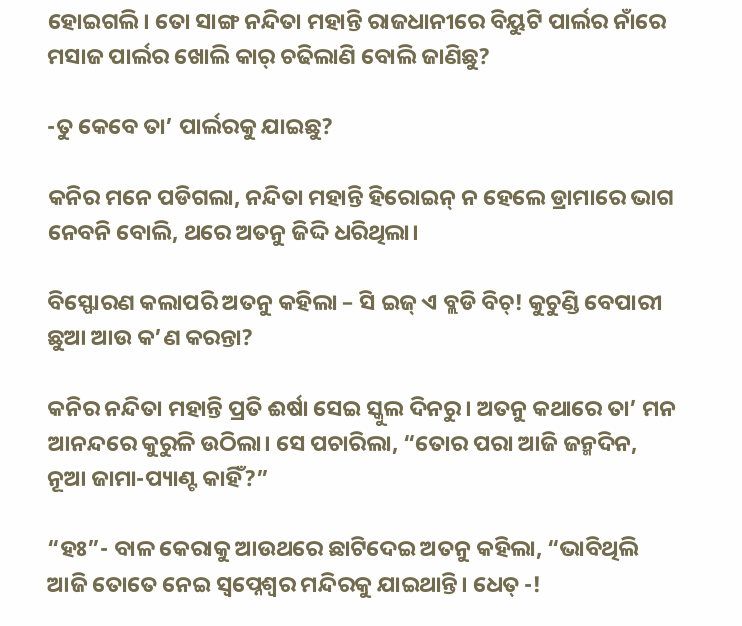ହୋଇଗଲି। ତୋ ସାଙ୍ଗ ନନ୍ଦିତା ମହାନ୍ତି ରାଜଧାନୀରେ ବିୟୁଟି ପାର୍ଲର ନାଁରେ ମସାଜ ପାର୍ଲର ଖୋଲି କାର୍ ଚଢିଲାଣି ବୋଲି ଜାଣିଛୁ?

-ତୁ କେବେ ତା’ ପାର୍ଲରକୁ ଯାଇଛୁ?

କନିର ମନେ ପଡିଗଲା, ନନ୍ଦିତା ମହାନ୍ତି ହିରୋଇନ୍ ନ ହେଲେ ଡ୍ରାମାରେ ଭାଗ ନେବନି ବୋଲି, ଥରେ ଅତନୁ ଜିଦ୍ଦି ଧରିଥିଲା।

ବିସ୍ଫୋରଣ କଲାପରି ଅତନୁ କହିଲା – ସି ଇଜ୍ ଏ ବ୍ଲଡି ବିଚ୍! କୁଚୁଣ୍ଡି ବେପାରୀ ଛୁଆ ଆଉ କ’ଣ କରନ୍ତା?

କନିର ନନ୍ଦିତା ମହାନ୍ତି ପ୍ରତି ଈର୍ଷା ସେଇ ସ୍କୁଲ ଦିନରୁ। ଅତନୁ କଥାରେ ତା’ ମନ ଆନନ୍ଦରେ କୁରୁଳି ଉଠିଲା। ସେ ପଚାରିଲା, “ତୋର ପରା ଆଜି ଜନ୍ମଦିନ, ନୂଆ ଜାମା-ପ୍ୟାଣ୍ଟ କାହିଁ?”

“ହଃ”- ବାଳ କେରାକୁ ଆଉଥରେ ଛାଟିଦେଇ ଅତନୁ କହିଲା, “ଭାବିଥିଲି ଆଜି ତୋତେ ନେଇ ସ୍ବପ୍ନେଶ୍ବର ମନ୍ଦିରକୁ ଯାଇଥାନ୍ତି। ଧେତ୍ -!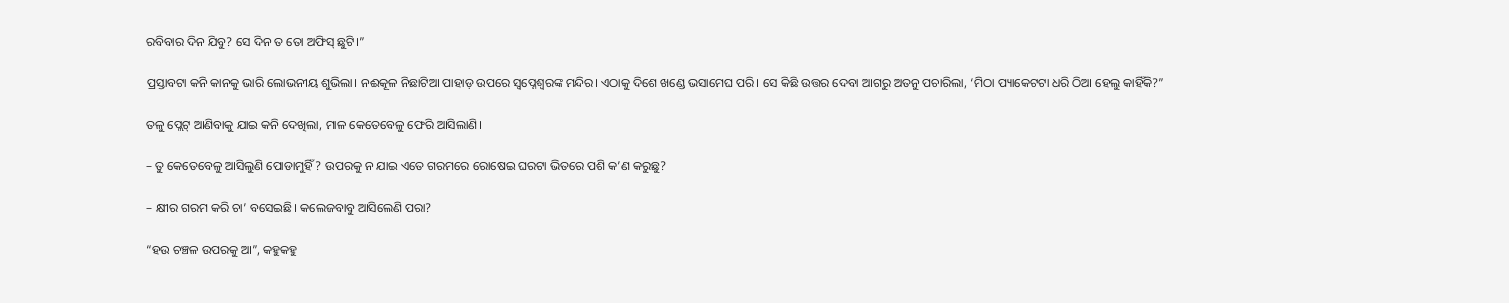ରବିବାର ଦିନ ଯିବୁ? ସେ ଦିନ ତ ତୋ ଅଫିସ୍ ଛୁଟି।”

ପ୍ରସ୍ତାବଟା କନି କାନକୁ ଭାରି ଲୋଭନୀୟ ଶୁଭିଲା। ନଈକୂଳ ନିଛାଟିଆ ପାହାଡ଼ ଉପରେ ସ୍ବପ୍ନେଶ୍ବରଙ୍କ ମନ୍ଦିର। ଏଠାକୁ ଦିଶେ ଖଣ୍ଡେ ଭସାମେଘ ପରି। ସେ କିଛି ଉତ୍ତର ଦେବା ଆଗରୁ ଅତନୁ ପଚାରିଲା, ‘ମିଠା ପ୍ୟାକେଟଟା ଧରି ଠିଆ ହେଲୁ କାହିଁକି?”

ତଳୁ ପ୍ଲେଟ୍ ଆଣିବାକୁ ଯାଇ କନି ଦେଖିଲା, ମାଳ କେତେବେଳୁ ଫେରି ଆସିଲାଣି।

– ତୁ କେତେବେଳୁ ଆସିଲୁଣି ପୋଡାମୁହିଁ? ଉପରକୁ ନ ଯାଇ ଏତେ ଗରମରେ ରୋଷେଇ ଘରଟା ଭିତରେ ପଶି କ’ଣ କରୁଛୁ?

– କ୍ଷୀର ଗରମ କରି ଚା’ ବସେଇଛି। କଲେଜବାବୁ ଆସିଲେଣି ପରା?

“ହଉ ଚଞ୍ଚଳ ଉପରକୁ ଆ”, କହୁକହୁ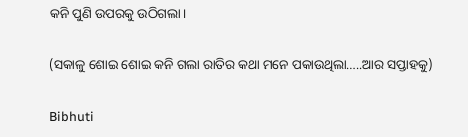କନି ପୁଣି ଉପରକୁ ଉଠିଗଲା।

(ସକାଳୁ ଶୋଇ ଶୋଇ କନି ଗଲା ରାତିର କଥା ମନେ ପକାଉଥିଲା…..ଆର ସପ୍ତାହକୁ)

Bibhuti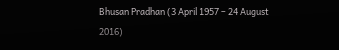Bhusan Pradhan (3 April 1957 – 24 August 2016)